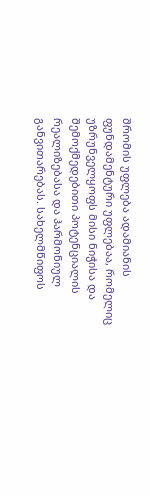შრომის უფლება ადამიანის ფუნდამენტური უფლებაა, რომელიც უზრუნველყოფს მისი ნიჭისა და შემოქმედებითი პოტენციალის რეალიზებასა და ჰარმონიულ განვითარებას. სახელმწიფოს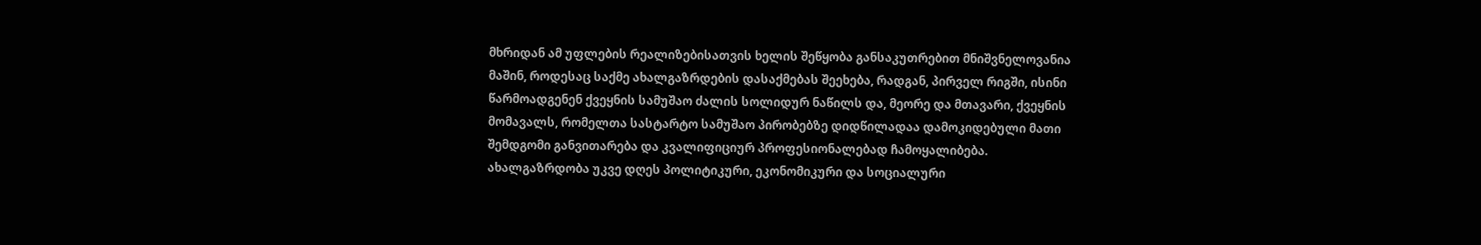მხრიდან ამ უფლების რეალიზებისათვის ხელის შეწყობა განსაკუთრებით მნიშვნელოვანია მაშინ, როდესაც საქმე ახალგაზრდების დასაქმებას შეეხება, რადგან, პირველ რიგში, ისინი წარმოადგენენ ქვეყნის სამუშაო ძალის სოლიდურ ნაწილს და, მეორე და მთავარი, ქვეყნის მომავალს, რომელთა სასტარტო სამუშაო პირობებზე დიდწილადაა დამოკიდებული მათი შემდგომი განვითარება და კვალიფიციურ პროფესიონალებად ჩამოყალიბება. ახალგაზრდობა უკვე დღეს პოლიტიკური, ეკონომიკური და სოციალური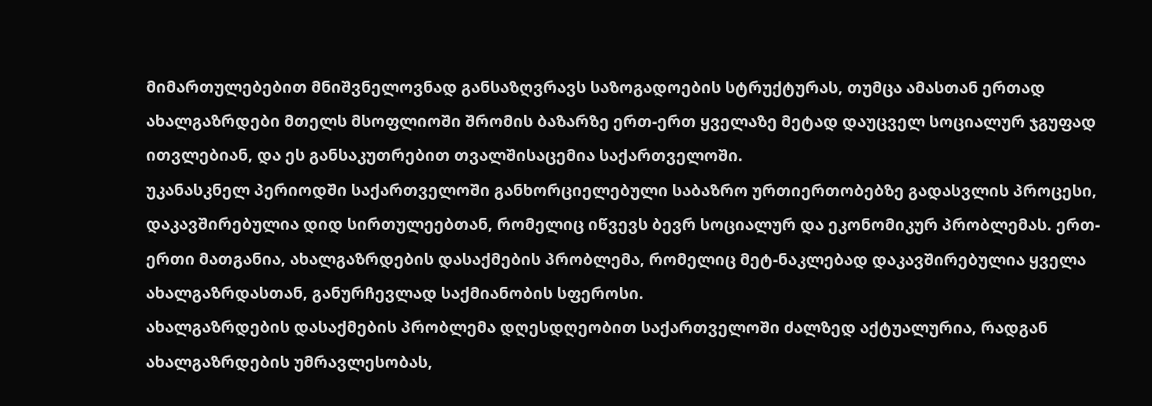მიმართულებებით მნიშვნელოვნად განსაზღვრავს საზოგადოების სტრუქტურას, თუმცა ამასთან ერთად ახალგაზრდები მთელს მსოფლიოში შრომის ბაზარზე ერთ-ერთ ყველაზე მეტად დაუცველ სოციალურ ჯგუფად ითვლებიან, და ეს განსაკუთრებით თვალშისაცემია საქართველოში.
უკანასკნელ პერიოდში საქართველოში განხორციელებული საბაზრო ურთიერთობებზე გადასვლის პროცესი, დაკავშირებულია დიდ სირთულეებთან, რომელიც იწვევს ბევრ სოციალურ და ეკონომიკურ პრობლემას. ერთ-ერთი მათგანია, ახალგაზრდების დასაქმების პრობლემა, რომელიც მეტ-ნაკლებად დაკავშირებულია ყველა ახალგაზრდასთან, განურჩევლად საქმიანობის სფეროსი.
ახალგაზრდების დასაქმების პრობლემა დღესდღეობით საქართველოში ძალზედ აქტუალურია, რადგან ახალგაზრდების უმრავლესობას,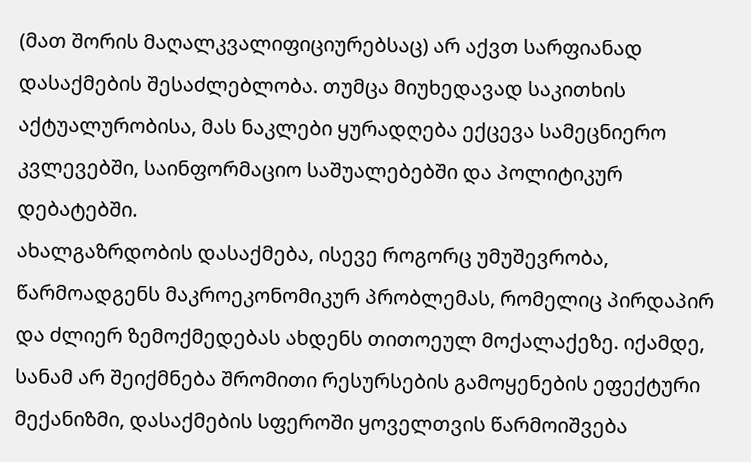(მათ შორის მაღალკვალიფიციურებსაც) არ აქვთ სარფიანად დასაქმების შესაძლებლობა. თუმცა მიუხედავად საკითხის აქტუალურობისა, მას ნაკლები ყურადღება ექცევა სამეცნიერო კვლევებში, საინფორმაციო საშუალებებში და პოლიტიკურ დებატებში.
ახალგაზრდობის დასაქმება, ისევე როგორც უმუშევრობა, წარმოადგენს მაკროეკონომიკურ პრობლემას, რომელიც პირდაპირ და ძლიერ ზემოქმედებას ახდენს თითოეულ მოქალაქეზე. იქამდე, სანამ არ შეიქმნება შრომითი რესურსების გამოყენების ეფექტური მექანიზმი, დასაქმების სფეროში ყოველთვის წარმოიშვება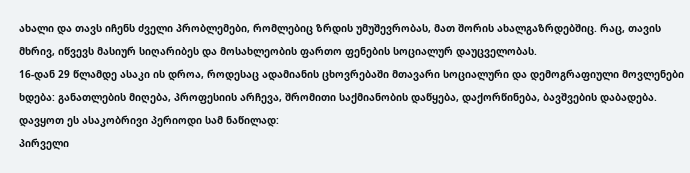ახალი და თავს იჩენს ძველი პრობლემები, რომლებიც ზრდის უმუშევრობას, მათ შორის ახალგაზრდებშიც. რაც, თავის მხრივ, იწვევს მასიურ სიღარიბეს და მოსახლეობის ფართო ფენების სოციალურ დაუცველობას.
16-დან 29 წლამდე ასაკი ის დროა, როდესაც ადამიანის ცხოვრებაში მთავარი სოციალური და დემოგრაფიული მოვლენები ხდება: განათლების მიღება, პროფესიის არჩევა, შრომითი საქმიანობის დაწყება, დაქორწინება, ბავშვების დაბადება.
დავყოთ ეს ასაკობრივი პერიოდი სამ ნაწილად:
პირველი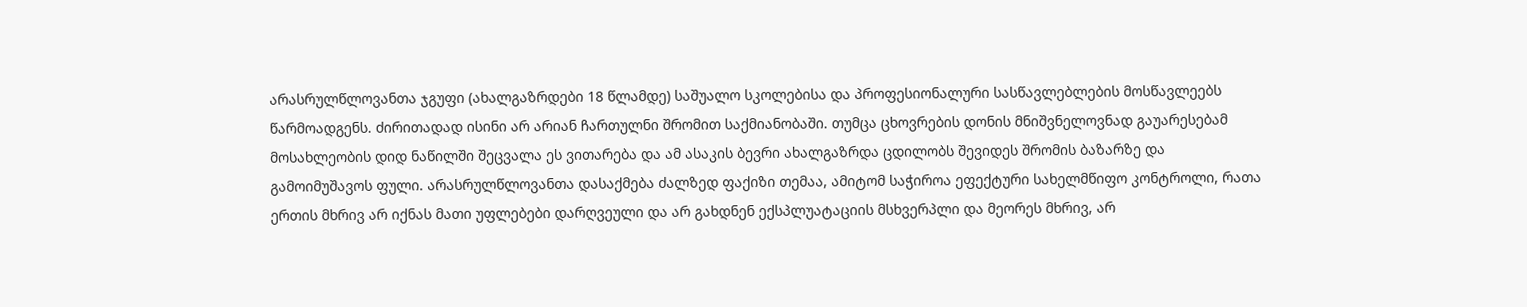არასრულწლოვანთა ჯგუფი (ახალგაზრდები 18 წლამდე) საშუალო სკოლებისა და პროფესიონალური სასწავლებლების მოსწავლეებს წარმოადგენს. ძირითადად ისინი არ არიან ჩართულნი შრომით საქმიანობაში. თუმცა ცხოვრების დონის მნიშვნელოვნად გაუარესებამ მოსახლეობის დიდ ნაწილში შეცვალა ეს ვითარება და ამ ასაკის ბევრი ახალგაზრდა ცდილობს შევიდეს შრომის ბაზარზე და გამოიმუშავოს ფული. არასრულწლოვანთა დასაქმება ძალზედ ფაქიზი თემაა, ამიტომ საჭიროა ეფექტური სახელმწიფო კონტროლი, რათა ერთის მხრივ არ იქნას მათი უფლებები დარღვეული და არ გახდნენ ექსპლუატაციის მსხვერპლი და მეორეს მხრივ, არ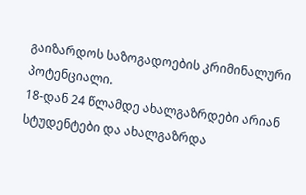გაიზარდოს საზოგადოების კრიმინალური პოტენციალი.
18-დან 24 წლამდე ახალგაზრდები არიან სტუდენტები და ახალგაზრდა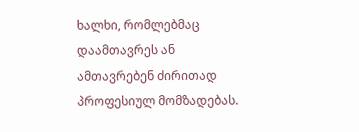ხალხი, რომლებმაც დაამთავრეს ან ამთავრებენ ძირითად პროფესიულ მომზადებას.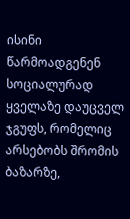ისინი წარმოადგენენ სოციალურად ყველაზე დაუცველ ჯგუფს, რომელიც არსებობს შრომის ბაზარზე,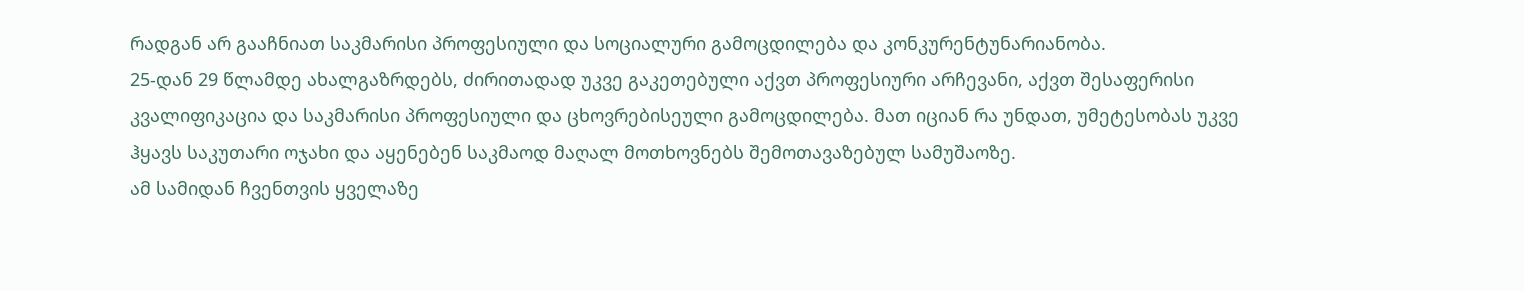რადგან არ გააჩნიათ საკმარისი პროფესიული და სოციალური გამოცდილება და კონკურენტუნარიანობა.
25-დან 29 წლამდე ახალგაზრდებს, ძირითადად უკვე გაკეთებული აქვთ პროფესიური არჩევანი, აქვთ შესაფერისი კვალიფიკაცია და საკმარისი პროფესიული და ცხოვრებისეული გამოცდილება. მათ იციან რა უნდათ, უმეტესობას უკვე ჰყავს საკუთარი ოჯახი და აყენებენ საკმაოდ მაღალ მოთხოვნებს შემოთავაზებულ სამუშაოზე.
ამ სამიდან ჩვენთვის ყველაზე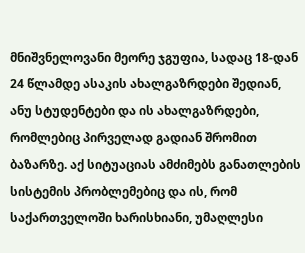მნიშვნელოვანი მეორე ჯგუფია, სადაც 18-დან 24 წლამდე ასაკის ახალგაზრდები შედიან, ანუ სტუდენტები და ის ახალგაზრდები, რომლებიც პირველად გადიან შრომით ბაზარზე. აქ სიტუაციას ამძიმებს განათლების სისტემის პრობლემებიც და ის, რომ საქართველოში ხარისხიანი, უმაღლესი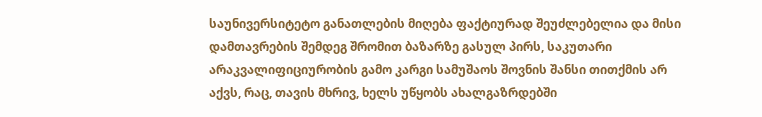საუნივერსიტეტო განათლების მიღება ფაქტიურად შეუძლებელია და მისი დამთავრების შემდეგ შრომით ბაზარზე გასულ პირს, საკუთარი არაკვალიფიციურობის გამო კარგი სამუშაოს შოვნის შანსი თითქმის არ აქვს, რაც, თავის მხრივ, ხელს უწყობს ახალგაზრდებში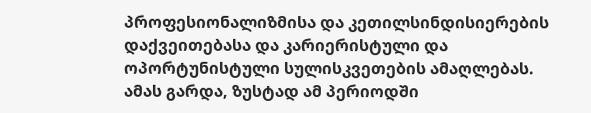პროფესიონალიზმისა და კეთილსინდისიერების დაქვეითებასა და კარიერისტული და ოპორტუნისტული სულისკვეთების ამაღლებას.
ამას გარდა, ზუსტად ამ პერიოდში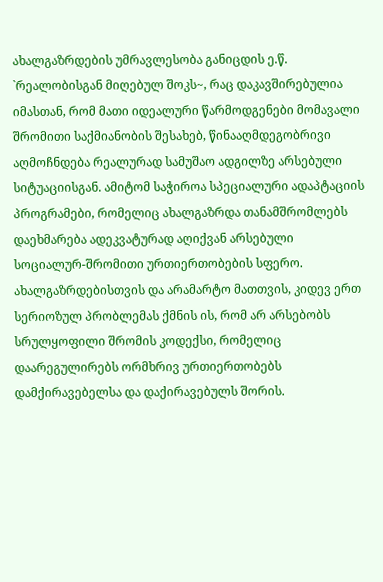ახალგაზრდების უმრავლესობა განიცდის ე.წ. `რეალობისგან მიღებულ შოკს~, რაც დაკავშირებულია იმასთან, რომ მათი იდეალური წარმოდგენები მომავალი შრომითი საქმიანობის შესახებ, წინააღმდეგობრივი აღმოჩნდება რეალურად სამუშაო ადგილზე არსებული სიტუაციისგან. ამიტომ საჭიროა სპეციალური ადაპტაციის პროგრამები, რომელიც ახალგაზრდა თანამშრომლებს დაეხმარება ადეკვატურად აღიქვან არსებული სოციალურ-შრომითი ურთიერთობების სფერო.
ახალგაზრდებისთვის და არამარტო მათთვის, კიდევ ერთ სერიოზულ პრობლემას ქმნის ის, რომ არ არსებობს სრულყოფილი შრომის კოდექსი, რომელიც დაარეგულირებს ორმხრივ ურთიერთობებს დამქირავებელსა და დაქირავებულს შორის.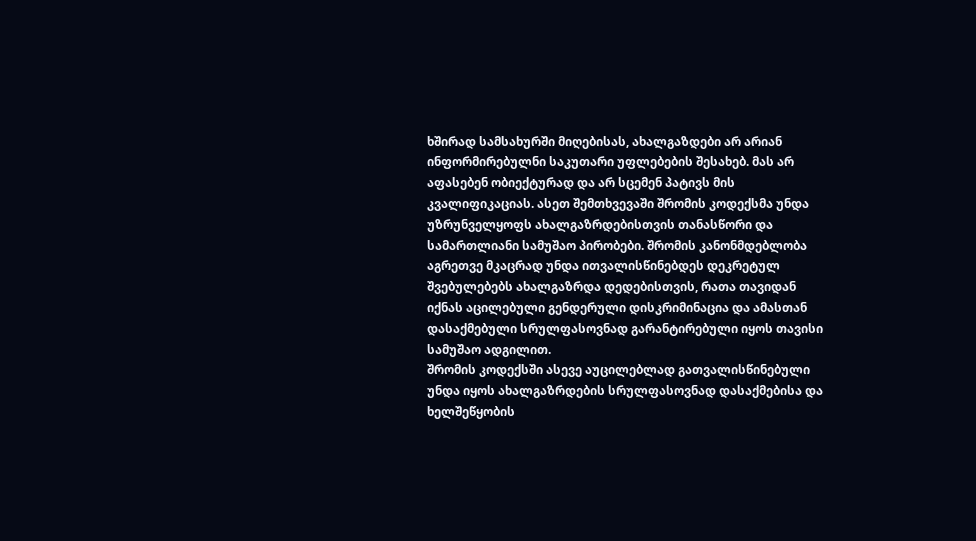ხშირად სამსახურში მიღებისას, ახალგაზდები არ არიან ინფორმირებულნი საკუთარი უფლებების შესახებ. მას არ აფასებენ ობიექტურად და არ სცემენ პატივს მის კვალიფიკაციას. ასეთ შემთხვევაში შრომის კოდექსმა უნდა უზრუნველყოფს ახალგაზრდებისთვის თანასწორი და სამართლიანი სამუშაო პირობები. შრომის კანონმდებლობა აგრეთვე მკაცრად უნდა ითვალისწინებდეს დეკრეტულ შვებულებებს ახალგაზრდა დედებისთვის, რათა თავიდან იქნას აცილებული გენდერული დისკრიმინაცია და ამასთან დასაქმებული სრულფასოვნად გარანტირებული იყოს თავისი სამუშაო ადგილით.
შრომის კოდექსში ასევე აუცილებლად გათვალისწინებული უნდა იყოს ახალგაზრდების სრულფასოვნად დასაქმებისა და ხელშეწყობის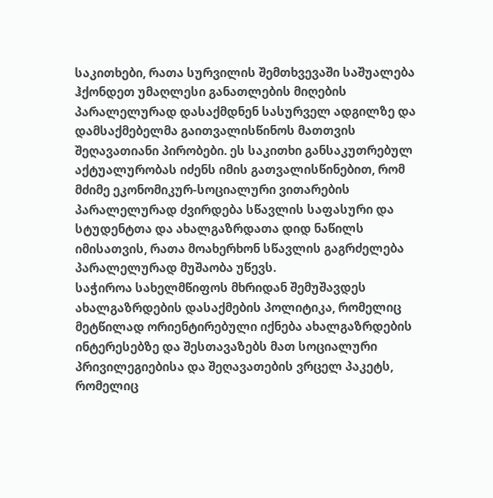საკითხები, რათა სურვილის შემთხვევაში საშუალება ჰქონდეთ უმაღლესი განათლების მიღების პარალელურად დასაქმდნენ სასურველ ადგილზე და დამსაქმებელმა გაითვალისწინოს მათთვის შეღავათიანი პირობები. ეს საკითხი განსაკუთრებულ აქტუალურობას იძენს იმის გათვალისწინებით, რომ მძიმე ეკონომიკურ-სოციალური ვითარების პარალელურად ძვირდება სწავლის საფასური და სტუდენტთა და ახალგაზრდათა დიდ ნაწილს იმისათვის, რათა მოახერხონ სწავლის გაგრძელება პარალელურად მუშაობა უწევს.
საჭიროა სახელმწიფოს მხრიდან შემუშავდეს ახალგაზრდების დასაქმების პოლიტიკა, რომელიც მეტწილად ორიენტირებული იქნება ახალგაზრდების ინტერესებზე და შესთავაზებს მათ სოციალური პრივილეგიებისა და შეღავათების ვრცელ პაკეტს, რომელიც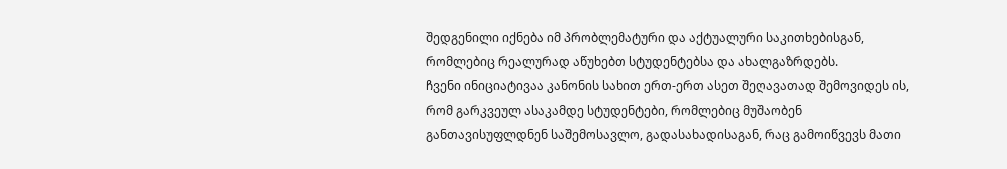შედგენილი იქნება იმ პრობლემატური და აქტუალური საკითხებისგან, რომლებიც რეალურად აწუხებთ სტუდენტებსა და ახალგაზრდებს.
ჩვენი ინიციატივაა კანონის სახით ერთ-ერთ ასეთ შეღავათად შემოვიდეს ის, რომ გარკვეულ ასაკამდე სტუდენტები, რომლებიც მუშაობენ განთავისუფლდნენ საშემოსავლო, გადასახადისაგან, რაც გამოიწვევს მათი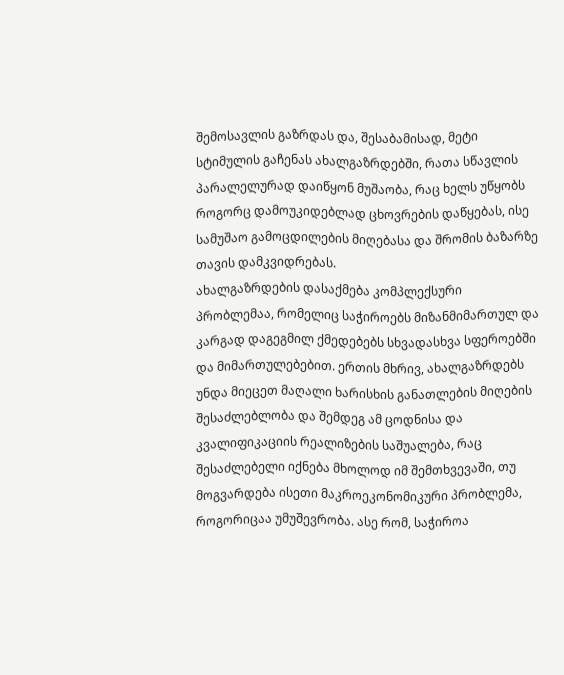შემოსავლის გაზრდას და, შესაბამისად, მეტი სტიმულის გაჩენას ახალგაზრდებში, რათა სწავლის პარალელურად დაიწყონ მუშაობა, რაც ხელს უწყობს როგორც დამოუკიდებლად ცხოვრების დაწყებას, ისე სამუშაო გამოცდილების მიღებასა და შრომის ბაზარზე თავის დამკვიდრებას.
ახალგაზრდების დასაქმება კომპლექსური პრობლემაა, რომელიც საჭიროებს მიზანმიმართულ და კარგად დაგეგმილ ქმედებებს სხვადასხვა სფეროებში და მიმართულებებით. ერთის მხრივ, ახალგაზრდებს უნდა მიეცეთ მაღალი ხარისხის განათლების მიღების შესაძლებლობა და შემდეგ ამ ცოდნისა და კვალიფიკაციის რეალიზების საშუალება, რაც შესაძლებელი იქნება მხოლოდ იმ შემთხვევაში, თუ მოგვარდება ისეთი მაკროეკონომიკური პრობლემა, როგორიცაა უმუშევრობა. ასე რომ, საჭიროა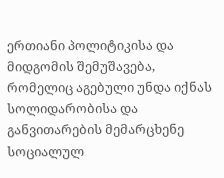ერთიანი პოლიტიკისა და მიდგომის შემუშავება, რომელიც აგებული უნდა იქნას სოლიდარობისა და განვითარების მემარცხენე სოციალულ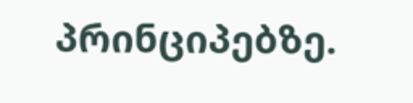პრინციპებზე.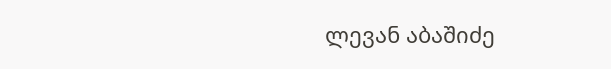ლევან აბაშიძე